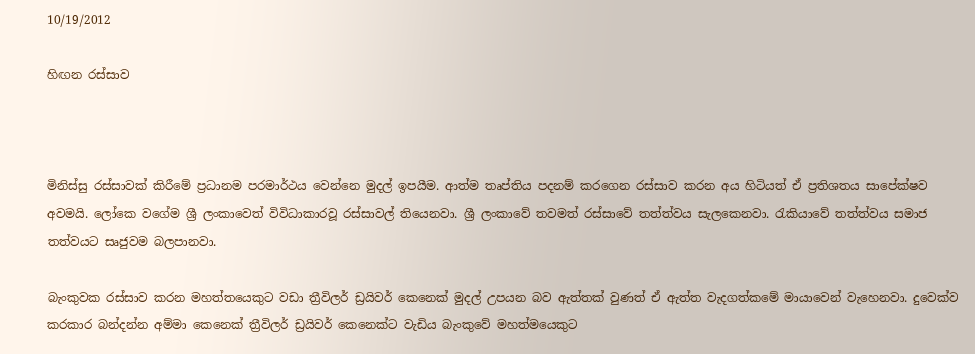10/19/2012

හිඟන රස්සාව



මිනිස්සු රස්සාවක් කිරීමේ ප්‍රධානම පරමාර්ථය වෙන්නෙ මුදල් ඉපයීම. ආත්ම තෘප්තිය පදනම් කරගෙන රස්සාව කරන අය හිටියත් ඒ ප්‍රතිශතය සාපේක්ෂව අවමයි. ලෝකෙ වගේම ශ්‍රී ලංකාවෙත් විවිධාකාරවූ රස්සාවල් තියෙනවා. ශ්‍රී ලංකාවේ තවමත් රස්සාවේ තත්ත්වය සැලකෙනවා. රැකියාවේ තත්ත්වය සමාජ තත්වයට සෘජුවම බලපානවා.

බැංකුවක රස්සාව කරන මහත්තයෙකුට වඩා ත්‍රීවිලර් ඩ්‍රයිවර් කෙනෙක් මුදල් උපයන බව ඇත්තක් වුණත් ඒ ඇත්ත වැදගත්කමේ මායාවෙන් වැහෙනවා. දුවෙක්ව කරකාර බන්දන්න අම්මා කෙනෙක් ත්‍රීවිලර් ඩ්‍රයිවර් කෙනෙක්ට වැඩිය බැංකුවේ මහත්මයෙකුට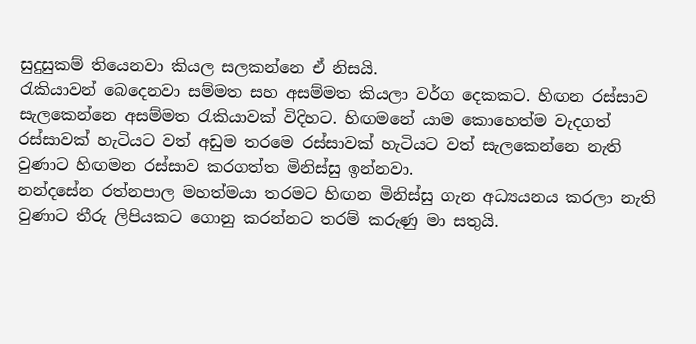සුදුසුකම් තියෙනවා කියල සලකන්නෙ ඒ නිසයි.
රැකියාවන් බෙදෙනවා සම්මත සහ අසම්මත කියලා වර්ග දෙකකට. හිඟන රස්සාව සැලකෙන්නෙ අසම්මත රැකියාවක් විදිහට. හිඟමනේ යාම කොහෙත්ම වැදගත් රස්සාවක් හැටියට වත් අඩුම තරමෙ රස්සාවක් හැටියට වත් සැලකෙන්නෙ නැති වුණාට හිඟමන රස්සාව කරගත්ත මිනිස්සු ඉන්නවා.
නන්දසේන රත්නපාල මහත්මයා තරමට හිඟන මිනිස්සු ගැන අධ්‍යයනය කරලා නැති වුණාට තීරු ලිපියකට ගොනු කරන්නට තරම් කරුණු මා සතුයි.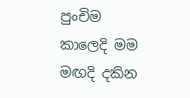පුංචිම කාලෙදි මම මඟදි දකින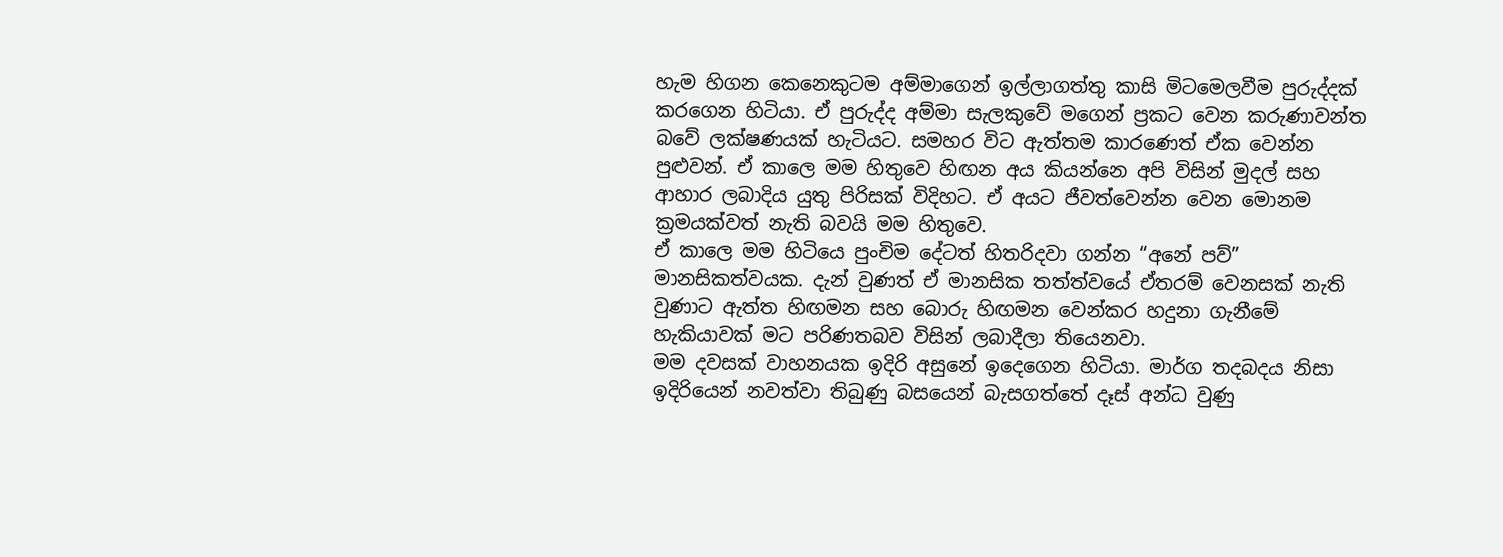හැම හිගන කෙනෙකුටම අම්මාගෙන් ඉල්ලාගත්තු කාසි මිටමෙලවීම පුරුද්දක් කරගෙන හිටියා. ඒ පුරුද්ද අම්මා සැලකුවේ මගෙන් ප්‍රකට වෙන කරුණාවන්ත බවේ ලක්ෂණයක් හැටියට. සමහර විට ඇත්තම කාරණෙත් ඒක වෙන්න පුළුවන්. ඒ කාලෙ මම හිතුවෙ හිඟන අය කියන්නෙ අපි විසින් මුදල් සහ ආහාර ලබාදිය යුතු පිරිසක් විදිහට. ඒ අයට ජීවත්වෙන්න වෙන මොනම ක්‍රමයක්වත් නැති බවයි මම හිතුවෙ.
ඒ කාලෙ මම හිටියෙ පුංචිම දේටත් හිතරිදවා ගන්න “අනේ පව්” මානසිකත්වයක. දැන් වුණත් ඒ මානසික තත්ත්වයේ ඒතරම් වෙනසක් නැති වුණාට ඇත්ත හිඟමන සහ බොරු හිඟමන වෙන්කර හදුනා ගැනීමේ හැකියාවක් මට පරිණතබව විසින් ලබාදීලා තියෙනවා.
මම දවසක් වාහනයක ඉදිරි අසුනේ ඉදෙගෙන හිටියා. මාර්ග තදබදය නිසා ඉදිරියෙන් නවත්වා තිබුණු බසයෙන් බැසගත්තේ දෑස් අන්ධ වුණු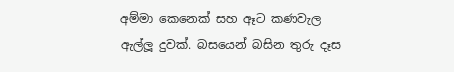අම්මා කෙනෙක් සහ ඈට කණවැල ඇල්ලූ දුවක්. බසයෙන් බසින තුරු දෑස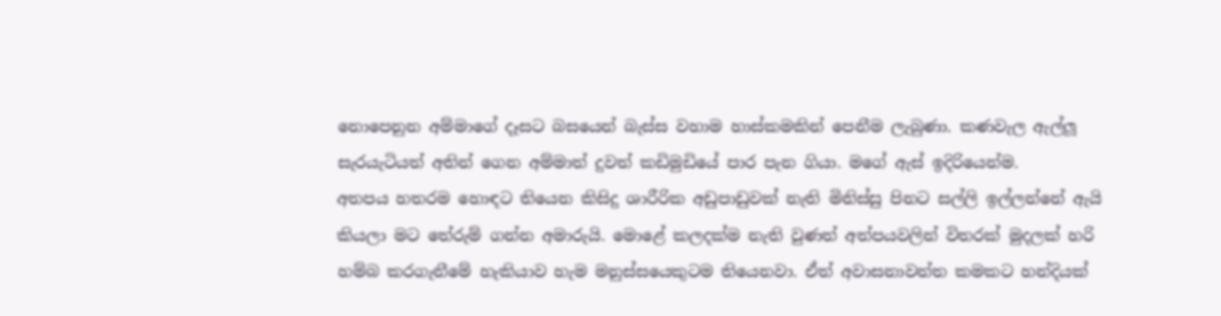නොපෙනුන අම්මාගේ දෑසට බසයෙන් බැස්ස වහාම හාස්කමකින් පෙනීම ලැබුණා. කණවැල ඇල්ලූ සැරයැටියත් අතින් ගෙන අම්මාත් දුවත් කඩිමුඩියේ පාර පැන ගියා. මගේ ඇස් ඉදිරියෙන්ම.
අතපය හතරම හොඳට තියෙන කිසිදු ශාරීරික අඩුපාඩුවක් නැති මිනිස්සු පිනට සල්ලි ඉල්ලන්නේ ඇයි කියලා මට තේරුම් ගන්න අමාරුයි. මොළේ කලදක්ම නැති වුණත් අත්පයවලින් විතරක් මුදලක් හරි හම්බ කරගැනීමේ හැකියාව හැම මනුස්සයෙකුටම තියෙනවා. ඒත් අවාසනාවන්ත කමකට හන්දියක්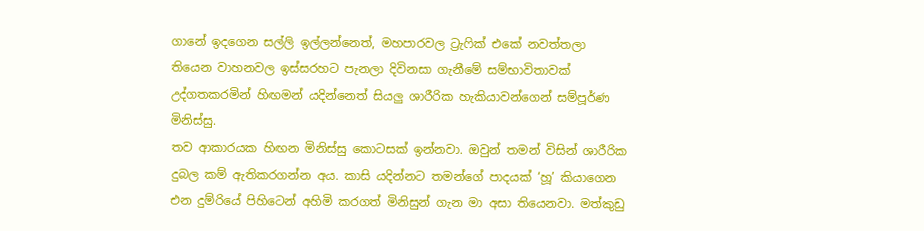ගානේ ඉදගෙන සල්ලි ඉල්ලන්නෙත්, මහපාරවල ට්‍රැෆික් එකේ නවත්තලා තියෙන වාහනවල ඉස්සරහට පැනලා දිවිනසා ගැනීමේ සම්භාවිතාවක් උද්ගතකරමින් හිඟමන් යදින්නෙත් සියලු ශාරීරික හැකියාවන්ගෙන් සම්පූර්ණ මිනිස්සු.
තව ආකාරයක හිඟන මිනිස්සු කොටසක් ඉන්නවා. ඔවුන් තමන් විසින් ශාරීරික දුබල කම් ඇතිකරගන්න අය. කාසි යදින්නට තමන්ගේ පාදයක් ‘හූ’ කියාගෙන එන දුම්රියේ පිහිටෙන් අහිමි කරගත් මිනිසුන් ගැන මා අසා තියෙනවා. මත්කුඩු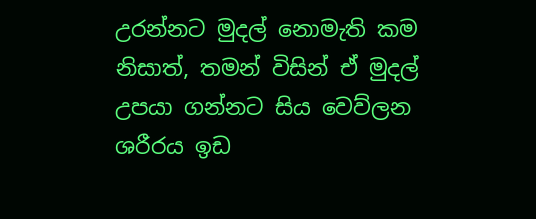උරන්නට මුදල් නොමැති කම නිසාත්, තමන් විසින් ඒ මුදල් උපයා ගන්නට සිය වෙව්ලන ශරීරය ඉඩ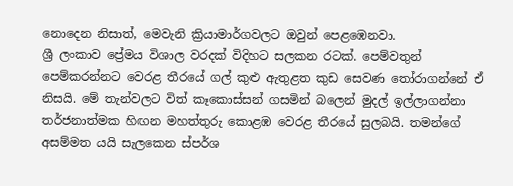නොදෙන නිසාත්, මෙවැනි ක්‍රියාමාර්ගවලට ඔවුන් පෙළඹෙනවා.
ශ්‍රී ලංකාව ප්‍රේමය විශාල වරදක් විදිහට සලකන රටක්. පෙම්වතුන් පෙම්කරන්නට වෙරළ තීරයේ ගල් කුළු ඇතුළත කුඩ සෙවණ තෝරාගන්නේ ඒ නිසයි. මේ තැන්වලට විත් කෑකොස්සන් ගසමින් බලෙන් මුදල් ඉල්ලාගන්නා තර්ජනාත්මක හිඟන මහත්තුරු කොළඹ වෙරළ තීරයේ සුලබයි. තමන්ගේ අසම්මත යයි සැලකෙන ස්පර්ශ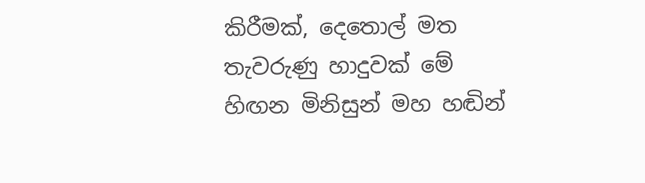කිරීමක්, දෙතොල් මත තැවරුණු හාදුවක් මේ හිඟන මිනිසුන් මහ හඬින්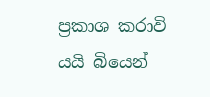ප්‍රකාශ කරාවි යයි බියෙන්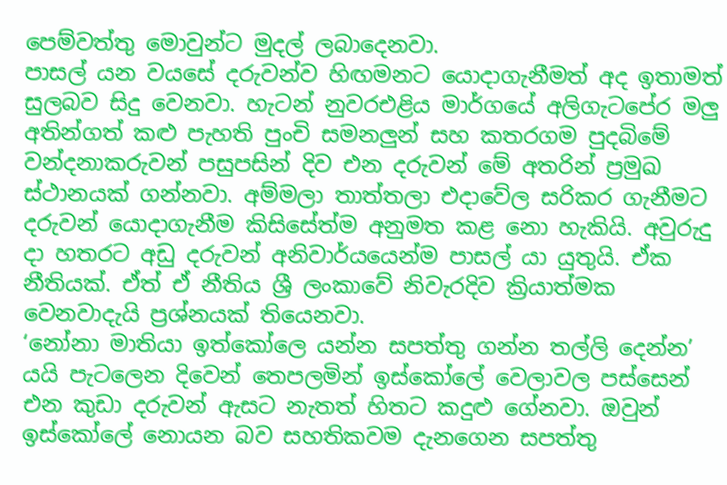පෙම්වත්තු මොවුන්ට මුදල් ලබාදෙනවා.
පාසල් යන වයසේ දරුවන්ව හිඟමනට යොදාගැනීමත් අද ඉතාමත් සුලබව සිදු වෙනවා. හැටන් නුවරඑළිය මාර්ගයේ අලිගැටපේර මලු අතින්ගත් කළු පැහති පුංචි සමනලුන් සහ කතරගම පුදබිමේ වන්දනාකරුවන් පසුපසින් දිව එන දරුවන් මේ අතරින් ප්‍රමුඛ ස්ථානයක් ගන්නවා. අම්මලා තාත්තලා එදාවේල සරිකර ගැනීමට දරුවන් යොදාගැනීම කිසිසේත්ම අනුමත කළ නො හැකියි. අවුරුදු දා හතරට අඩු දරුවන් අනිවාර්යයෙන්ම පාසල් යා යුතුයි. ඒක නීතියක්. ඒත් ඒ නීතිය ශ්‍රී ලංකාවේ නිවැරදිව ක්‍රියාත්මක වෙනවාදැයි ප්‍රශ්නයක් තියෙනවා.
‘නෝනා මාතියා ඉත්කෝලෙ යන්න සපත්තු ගන්න තල්ලි දෙන්න’ යයි පැටලෙන දිවෙන් තෙපලමින් ඉස්කෝලේ වෙලාවල පස්සෙන් එන කුඩා දරුවන් ඇසට නැතත් හිතට කදුළු ගේනවා. ඔවුන් ඉස්කෝලේ නොයන බව සහතිකවම දැනගෙන සපත්තු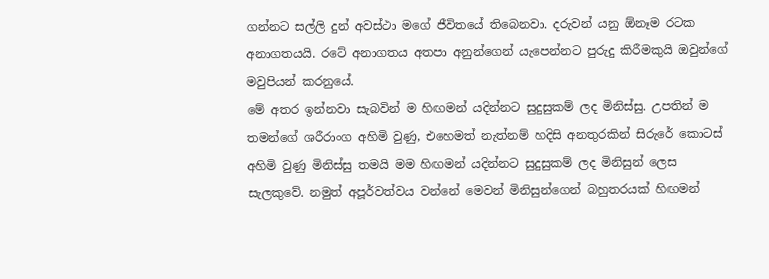ගන්නට සල්ලි දුන් අවස්ථා මගේ ජීවිතයේ තිබෙනවා. දරුවන් යනු ඕනෑම රටක අනාගතයයි. රටේ අනාගතය අතපා අනුන්ගෙන් යැපෙන්නට පුරුදු කිරීමකුයි ඔවුන්ගේ මවුපියන් කරනුයේ.
මේ අතර ඉන්නවා සැබවින් ම හිඟමන් යදින්නට සුදුසුකම් ලද මිනිස්සු. උපතින් ම තමන්ගේ ශරීරාංග අහිමි වුණු, එහෙමත් නැත්නම් හදිසි අනතුරකින් සිරුරේ කොටස් අහිමි වුණු මිනිස්සු තමයි මම හිඟමන් යදින්නට සුදුසුකම් ලද මිනිසුන් ලෙස සැලකුවේ. නමුත් අපූර්වත්වය වන්නේ මෙවන් මිනිසුන්ගෙන් බහුතරයක් හිඟමන්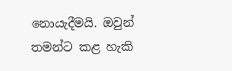නොයැදීමයි. ඔවුන් තමන්ට කළ හැකි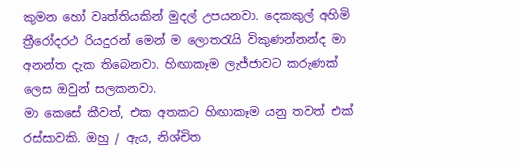කුමන හෝ වෘත්තියකින් මුදල් උපයනවා. දෙකකුල් අහිමි ත්‍රීරෝදරථ රියදුරන් මෙන් ම ලොතරැයි විකුණන්නන්ද මා අනන්ත දැක තිබෙනවා. හිඟාකෑම ලැජ්ජාවට කරුණක් ලෙස ඔවුන් සලකනවා.
මා කෙසේ කීවත්, එක අතකට හිඟාකෑම යනු තවත් එක් රස්සාවකි. ඔහු / ඇය, නිශ්චිත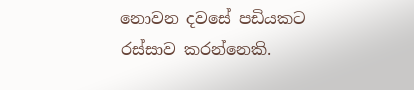නොවන දවසේ පඩියකට රස්සාව කරන්නෙකි.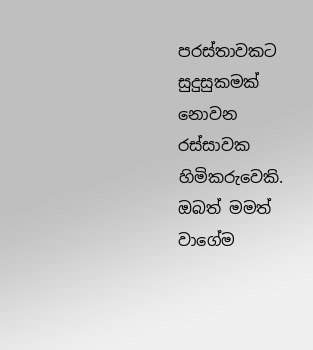පරස්තාවකට සුදුසුකමක් නොවන රස්සාවක හිමිකරුවෙකි. ඔබත් මමත් වාගේම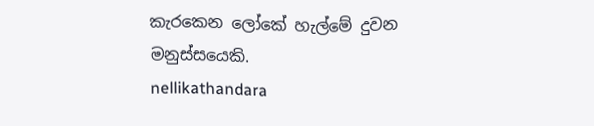කැරකෙන ලෝකේ හැල්මේ දුවන මනුස්සයෙකි.
nellikathandara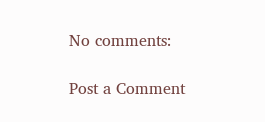No comments:

Post a Comment